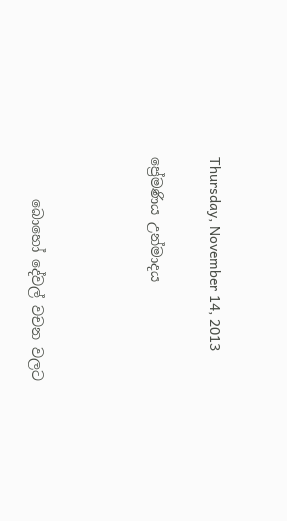Thursday, November 14, 2013

ප්‍රේමණිය උන්මාදය



      බොහෝ දේවල් වචන වලට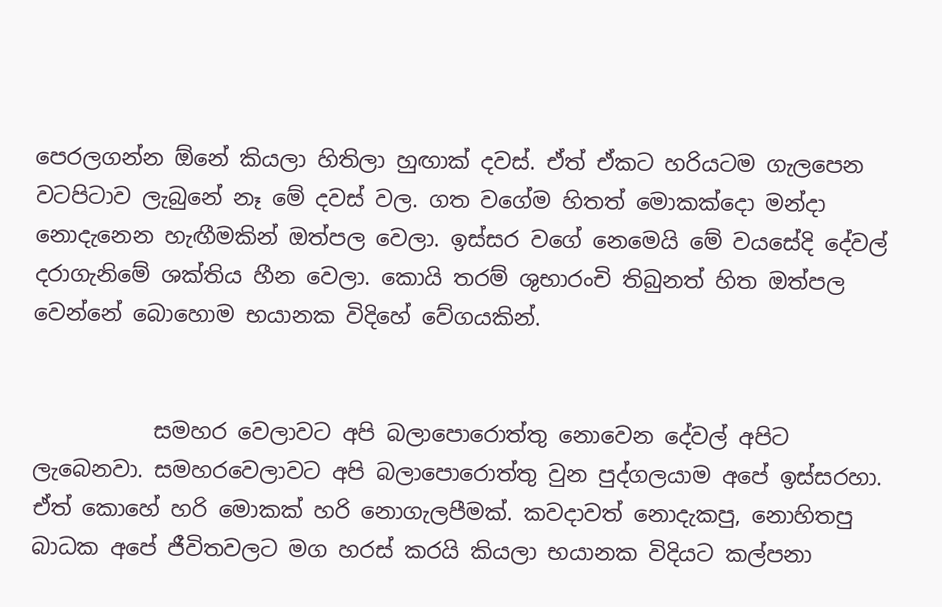පෙරලගන්න ඕනේ කියලා හිතිලා හුඟාක් දවස්. ඒත් ඒකට හරියටම ගැලපෙන වටපිටාව ලැබුනේ නෑ මේ දවස් වල. ගත වගේම හිතත් මොකක්දො මන්දා නොදැනෙන හැඟීමකින් ඔත්පල වෙලා. ඉස්සර වගේ නෙමෙයි මේ වයසේදි දේවල් දරාගැනිමේ ශක්තිය හීන වෙලා. කොයි තරම් ශුභාරංචි තිබුනත් හිත ඔත්පල වෙන්නේ බොහොම භයානක විදිහේ වේගයකින්.


           සමහර වෙලාවට අපි බලාපොරොත්තු නොවෙන දේවල් අපිට ලැබෙනවා. සමහරවෙලාවට අපි බලාපොරොත්තු වුන පුද්ගලයාම අපේ ඉස්සරහා. ඒත් කොහේ හරි මොකක් හරි නොගැලපීමක්. කවදාවත් නොදැකපු, නොහිතපු බාධක අපේ ජීවිතවලට මග හරස් කරයි කියලා භයානක විදියට කල්පනා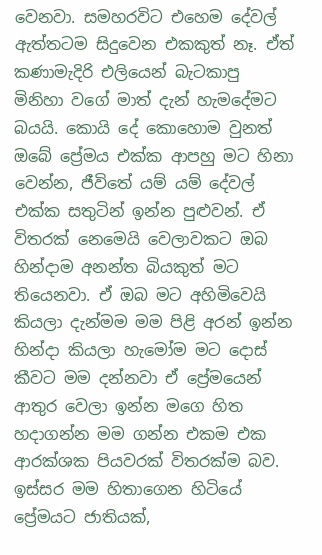වෙනවා. සමහරවිට එහෙම දේවල් ඇත්තටම සිදුවෙන එකකුත් නෑ. ඒත් කණාමැදිරි එලියෙන් බැටකාපු මිනිහා වගේ මාත් දැන් හැමදේමට බයයි. කොයි දේ කොහොම වුනත් ඔබේ ප්‍රේමය එක්ක ආපහු මට හිනා වෙන්න, ජීවිතේ යම් යම් දේවල් එක්ක සතුටින් ඉන්න පුළුවන්. ඒ විතරක් නෙමෙයි වෙලාවකට ඔබ හින්දාම අනන්ත බියකුත් මට තියෙනවා. ඒ ඔබ මට අහිමිවෙයි කියලා දැන්මම මම පිළි අරන් ඉන්න හින්දා කියලා හැමෝම මට දොස් කීවට මම දන්නවා ඒ ප්‍රේමයෙන් ආතුර වෙලා ඉන්න මගෙ හිත හදාගන්න මම ගන්න එකම එක ආරක්ශක පියවරක් විතරක්ම බව. ඉස්සර මම හිතාගෙන හිටියේ ප්‍රේමයට ජාතියක්,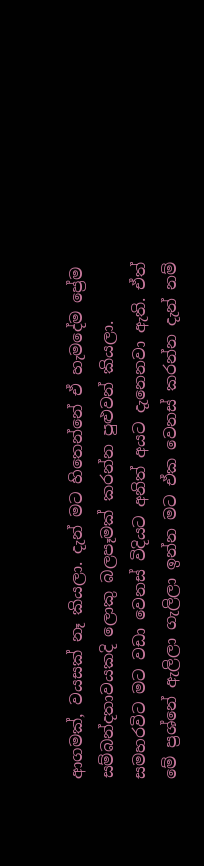ආගමක්, වයසක් නෑ කියලා. දැන් මට හිතෙන්නේ ඒ හැමදේම ප්‍රේම සම්බන්දතාවයකදි ලොකු බලපෑමක් කරන්න පුළුවන් කියලා. සමහරවිට මට වඩා වෙනස් විදියට අනිත් අයට දැනෙනවා ඇති. ඒත් මේ ප්‍රශ්නේ ඇලිලා ගැලිලා ඉන්න මට ඒක වෙනස් කරන්න දැන් නම්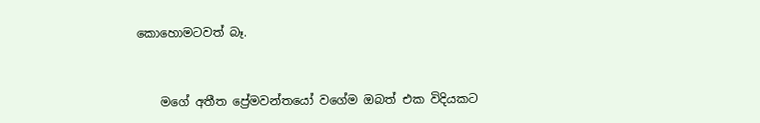කොහොමටවත් බෑ.


    මගේ අතීත ප්‍රේමවන්තයෝ වගේම ඔබත් එක විදියකට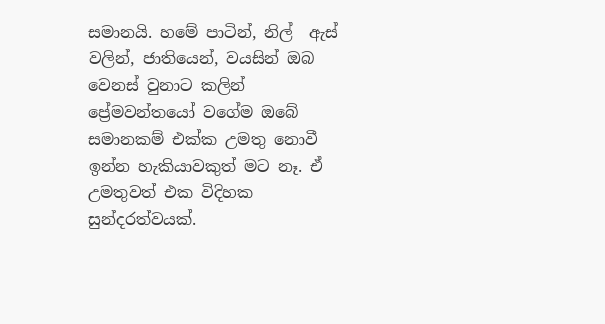සමානයි. හමේ පාටින්, නිල්  ඇස් වලින්, ජාතියෙන්, වයසින් ඔබ වෙනස් වුනාට කලින් ප්‍රේමවන්තයෝ වගේම ඔබේ සමානකම් එක්ක උමතු නොවී ඉන්න හැකියාවකුත් මට නෑ. ඒ උමතුවත් එක විදිහක සුන්දරත්වයක්.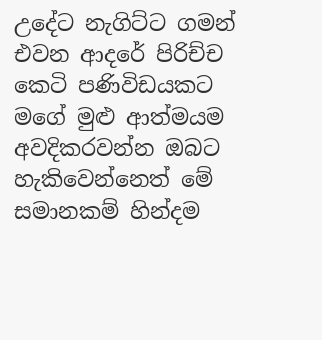උදේට නැගිට්ට ගමන් එවන ආදරේ පිරිච්ච කෙටි පණිවිඩයකට මගේ මුළු ආත්මයම අවදිකරවන්න ඔබට හැකිවෙන්නෙත් මේ සමානකම් හින්දම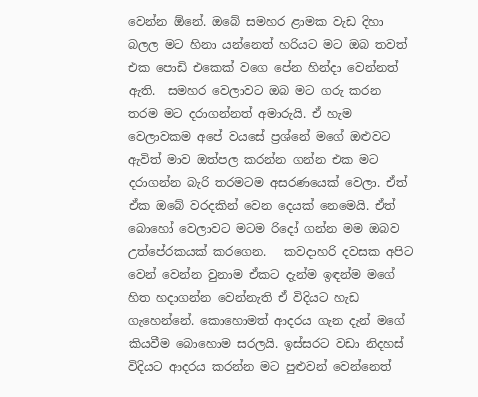වෙන්න ඕනේ. ඔබේ සමහර ළාමක වැඩ දිහා බලල මට හිනා යන්නෙත් හරියට මට ඔබ තවත් එක පොඩි එකෙක් වගෙ පේන හින්දා වෙන්නත් ඇති.  සමහර වෙලාවට ඔබ මට ගරු කරන තරම මට දරාගන්නත් අමාරුයි. ඒ හැම වෙලාවකම අපේ වයසේ ප්‍රශ්නේ මගේ ඔළුවට ඇවිත් මාව ඔත්පල කරන්න ගන්න එක මට දරාගන්න බැරි තරමටම අසරණයෙක් වෙලා. ඒත් ඒක ඔබේ වරදකින් වෙන දෙයක් නෙමෙයි. ඒත් බොහෝ වෙලාවට මටම රිදෝ ගන්න මම ඔබව උත්පේරකයක් කරගෙන.   කවදාහරි දවසක අපිට වෙන් වෙන්න වුනාම ඒකට දැන්ම ඉඳන්ම මගේ හිත හදාගන්න වෙන්නැති ඒ විදියට හැඩ ගැහෙන්නේ. කොහොමත් ආදරය ගැන දැන් මගේ කියවීම බොහොම සරලයි. ඉස්සරට වඩා නිදහස් විදියට ආදරය කරන්න මට පුළුවන් වෙන්නෙත්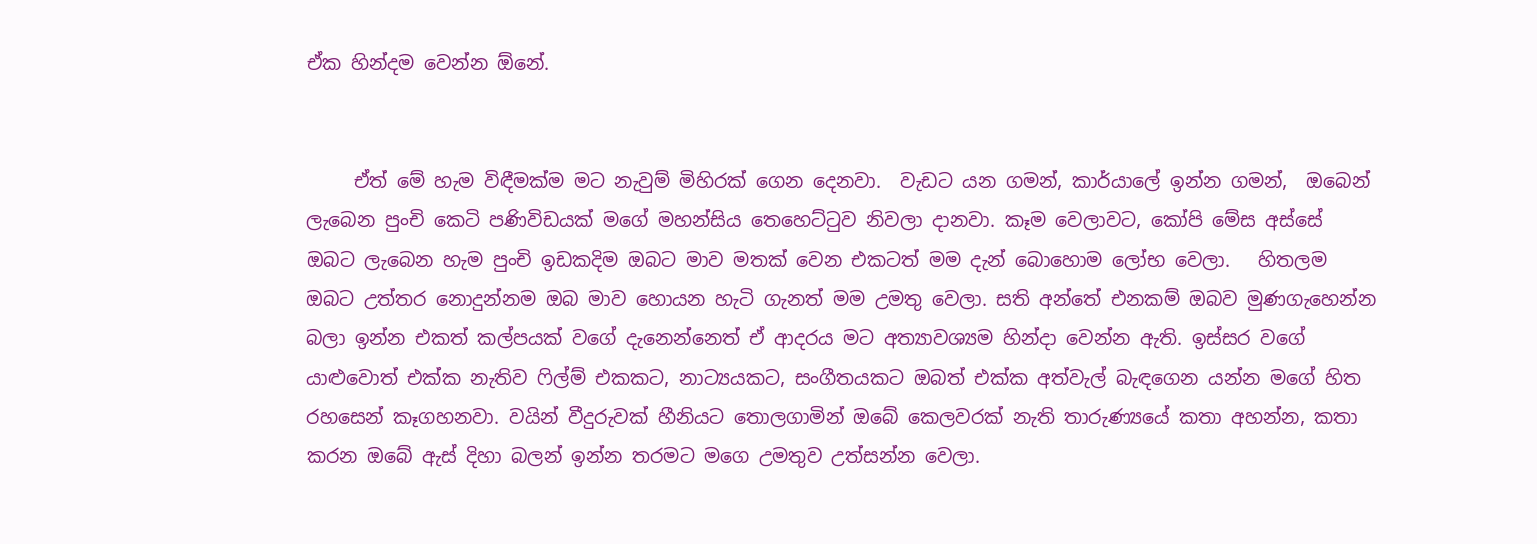ඒක හින්දම වෙන්න ඕනේ.


     ඒත් මේ හැම විඳීමක්ම මට නැවුම් මිහිරක් ගෙන දෙනවා.  වැඩට යන ගමන්, කාර්යාලේ ඉන්න ගමන්,  ඔබෙන් ලැබෙන පුංචි කෙටි පණිවිඩයක් මගේ මහන්සිය තෙහෙට්ටුව නිවලා දානවා. කෑම වෙලාවට, කෝපි මේස අස්සේ ඔබට ලැබෙන හැම පුංචි ඉඩකදිම ඔබට මාව මතක් වෙන එකටත් මම දැන් බොහොම ලෝභ වෙලා.   හිතලම ඔබට උත්තර නොදුන්නම ඔබ මාව හොයන හැටි ගැනත් මම උමතු වෙලා. සති අන්තේ එනකම් ඔබව මුණගැහෙන්න බලා ඉන්න එකත් කල්පයක් වගේ දැනෙන්නෙත් ඒ ආදරය මට අත්‍යාවශ්‍යම හින්දා වෙන්න ඇති. ඉස්සර වගේ යාළුවොත් එක්ක නැතිව ෆිල්ම් එකකට, නාට්‍යයකට, සංගීතයකට ඔබත් එක්ක අත්වැල් බැඳගෙන යන්න මගේ හිත රහසෙන් කෑගහනවා. වයින් වීදුරුවක් හීනියට තොලගාමින් ඔබේ කෙලවරක් නැති තාරුණ්‍යයේ කතා අහන්න, කතා කරන ඔබේ ඇස් දිහා බලන් ඉන්න තරමට මගෙ උමතුව උත්සන්න වෙලා.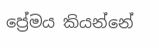ප්‍රේමය කියන්නේ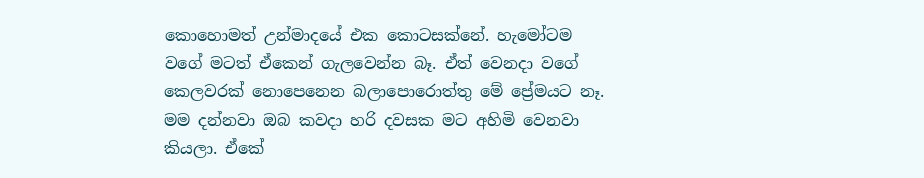කොහොමත් උන්මාදයේ එක කොටසක්නේ. හැමෝටම වගේ මටත් ඒකෙන් ගැලවෙන්න බෑ. ඒත් වෙනදා වගේ කෙලවරක් නොපෙනෙන බලාපොරොත්තු මේ ප්‍රේමයට නෑ. මම දන්නවා ඔබ කවදා හරි දවසක මට අහිමි වෙනවා කියලා. ඒකේ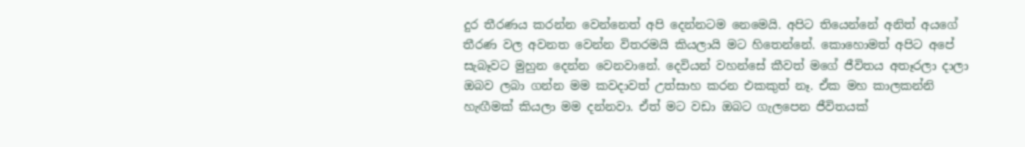දුර තීරණය කරන්න වෙන්නෙත් අපි දෙන්නටම නෙමෙයි. අපිට තියෙන්නේ අනිත් අයගේ තීරණ වල අවනත වෙන්න විතරමයි කියලායි මට හිතෙන්නේ. කොහොමත් අපිට අපේ සැබෑවට මුහුන දෙන්න වෙනවානේ. දෙවියන් වහන්සේ කීවත් මගේ ජීවිතය අතෑරලා දාලා ඔබව ලබා ගන්න මම කවදාවත් උත්සාහ කරන එකකුත් නෑ. ඒක මහ කාලකන්නි හැඟීමක් කියලා මම දන්නවා. ඒත් මට වඩා ඔබට ගැලපෙන ජීවිතයක්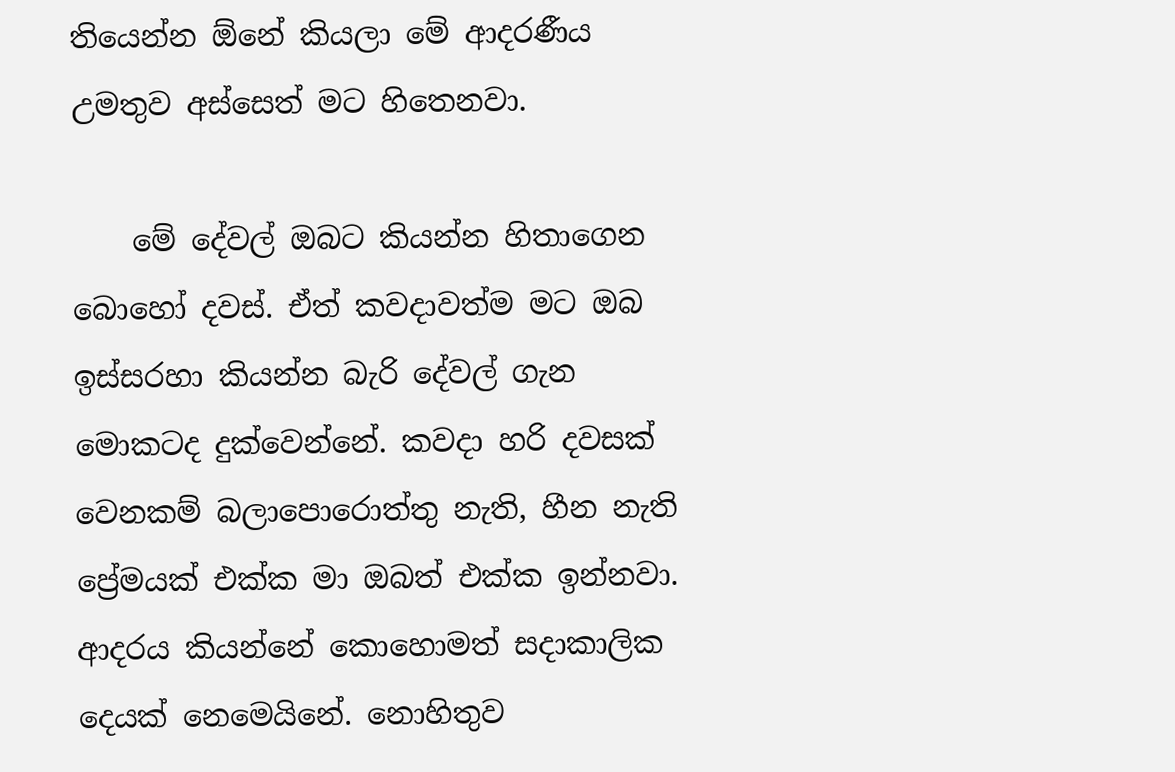තියෙන්න ඕනේ කියලා මේ ආදරණීය උමතුව අස්සෙත් මට හිතෙනවා.

    මේ දේවල් ඔබට කියන්න හිතාගෙන බොහෝ දවස්. ඒත් කවදාවත්ම මට ඔබ ඉස්සරහා කියන්න බැරි දේවල් ගැන මොකටද දුක්වෙන්නේ. කවදා හරි දවසක් වෙනකම් බලාපොරොත්තු නැති, හීන නැති ප්‍රේමයක් එක්ක මා ඔබත් එක්ක ඉන්නවා. ආදරය කියන්නේ කොහොමත් සදාකාලික දෙයක් නෙමෙයිනේ. නොහිතුව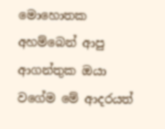මොහොතක අහම්බෙන් ආපු ආගන්තුක ඔයා වගේම මේ ආදරයත්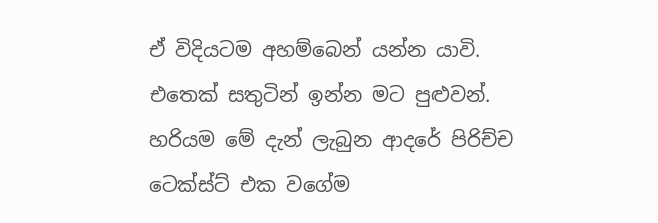ඒ විදියටම අහම්බෙන් යන්න යාවි. එතෙක් සතුටින් ඉන්න මට පුළුවන්. හරියම මේ දැන් ලැබුන ආදරේ පිරිච්ච ටෙක්ස්ට් එක වගේම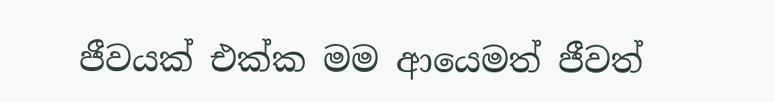ජීවයක් එක්ක මම ආයෙමත් ජීවත්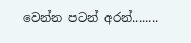වෙන්න පටන් අරන්........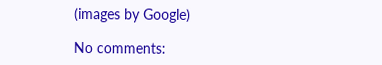(images by Google)

No comments: